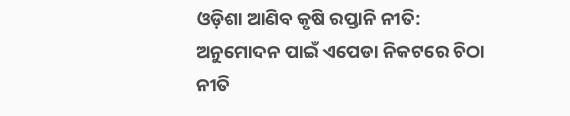ଓଡ଼ିଶା ଆଣିବ କୃଷି ରପ୍ତାନି ନୀତି: ଅନୁମୋଦନ ପାଇଁ ଏପେଡା ନିକଟରେ ଚିଠା ନୀତି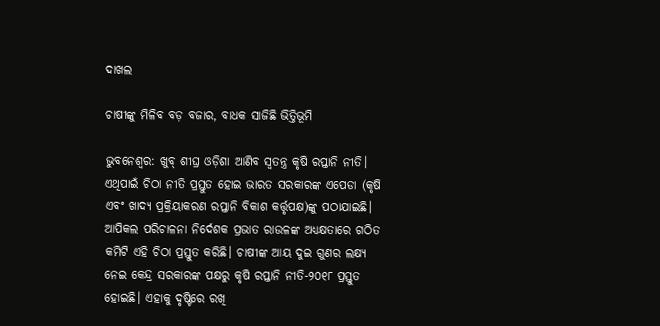ଦାଖଲ

ଚାଷୀଙ୍କୁ ମିଳିବ ବଡ଼ ବଜାର, ବାଧକ ସାଜିଛି ଭିତ୍ତିଭୂମି

ଭୁବନେଶ୍ବର: ଖୁବ୍ ଶୀଘ୍ର ଓଡ଼ିଶା ଆଣିବ ସ୍ବତନ୍ତ୍ର କୃଷି ରପ୍ତାନି ନୀତି। ଏଥିପାଇଁ ଚିଠା ନୀତି ପ୍ରସ୍ତୁତ ହୋଇ ଭାରତ ସରକାରଙ୍କ ଏପେଡା (କୃଷି ଏବଂ ଖାଦ୍ୟ ପ୍ରକ୍ରିୟାକରଣ ରପ୍ତାନି ବିକାଶ କର୍ତ୍ତୃପକ୍ଷ)ଙ୍କୁ ପଠାଯାଇଛି। ଆପିକଲ ପରିଚାଳନା ନିର୍ଦେଶକ ପ୍ରଭାତ ରାଉଳଙ୍କ ଅଧ୍ୟକ୍ଷତାରେ ଗଠିତ କମିଟି ଏହି ଚିଠା ପ୍ରସ୍ତୁତ କରିଛି। ଚାଷୀଙ୍କ ଆୟ ଦୁଇ ଗୁଣର ଲକ୍ଷ୍ୟ ନେଇ କେନ୍ଦ୍ର ସରକାରଙ୍କ ପକ୍ଷରୁ କୃଷି ରପ୍ତାନି ନୀତି-୨୦୧୮ ପ୍ରସ୍ତୁତ ହୋଇଛି। ଏହାକୁ ଦୃଷ୍ଟିରେ ରଖି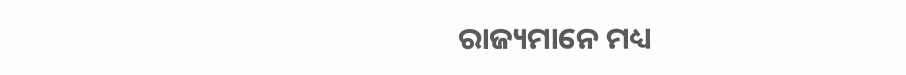ରାଜ୍ୟମାନେ ମଧ୍ୟ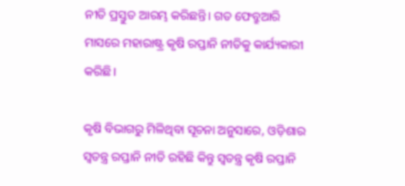ନୀତି ପ୍ରସ୍ତୁତ ଆରମ୍ଭ କରିଛନ୍ତି। ଗତ ଫେବ୍ରୁଆରି ମାସରେ ମହାରାଷ୍ଟ୍ର କୃଷି ରପ୍ତାନି ନୀତିକୁ କାର୍ଯ୍ୟକାରୀ କରିଛି।

କୃଷି ବିଭାଗରୁ ମିଳିଥିବା ସୂଚନା ଅନୁସାରେ, ଓଡ଼ିଶାର ସ୍ବତନ୍ତ୍ର ରପ୍ତାନି ନୀତି ରହିଛି କିନ୍ତୁ ସ୍ବତନ୍ତ୍ର କୃଷି ରପ୍ତାନି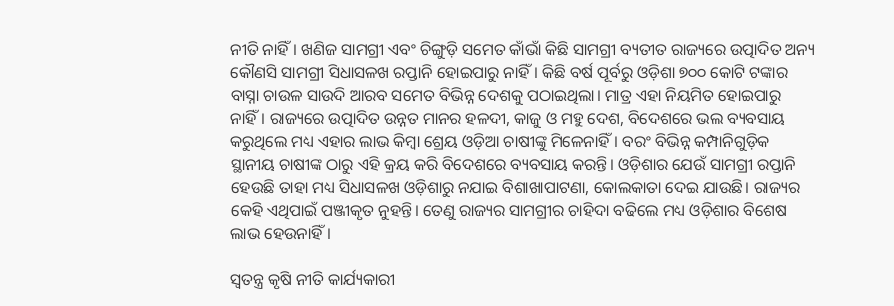ନୀତି ନାହିଁ। ଖଣିଜ ସାମଗ୍ରୀ ଏବଂ ଚିଙ୍ଗୁଡ଼ି ସମେତ କାଁଭାଁ କିଛି ସାମଗ୍ରୀ ବ୍ୟତୀତ ରାଜ୍ୟରେ ଉତ୍ପାଦିତ ଅନ୍ୟ କୌଣସି ସାମଗ୍ରୀ ସିଧାସଳଖ ରପ୍ତାନି ହୋଇପାରୁ ନାହିଁ। କିଛି ବର୍ଷ ପୂର୍ବରୁ ଓଡ଼ିଶା ୭୦୦ କୋଟି ଟଙ୍କାର ବାସ୍ନା ଚାଉଳ ସାଉଦି ଆରବ ସମେତ ବିଭିନ୍ନ ଦେଶକୁ ପଠାଇଥିଲା। ମାତ୍ର ଏହା ନିୟମିତ ହୋଇପାରୁ ନାହିଁ। ରାଜ୍ୟରେ ଉତ୍ପାଦିତ ଉନ୍ନତ ମାନର ହଳଦୀ, କାଜୁ ଓ ମହୁ ଦେଶ, ବିଦେଶରେ ଭଲ ବ୍ୟବସାୟ କରୁଥିଲେ ମଧ୍ୟ ଏହାର ଲାଭ କିମ୍ବା ଶ୍ରେୟ ଓଡ଼ିଆ ଚାଷୀଙ୍କୁ ମିଳେନାହିଁ। ବରଂ ବିଭିନ୍ନ କମ୍ପାନିଗୁଡ଼ିକ ସ୍ଥାନୀୟ ଚାଷୀଙ୍କ ଠାରୁ ଏହି କ୍ରୟ କରି ବିଦେଶରେ ବ୍ୟବସାୟ କରନ୍ତି। ଓଡ଼ିଶାର ଯେଉଁ ସାମଗ୍ରୀ ରପ୍ତାନି ହେଉଛି ତାହା ମଧ୍ୟ ସିଧାସଳଖ ଓଡ଼ିଶାରୁ ନଯାଇ ବିଶାଖାପାଟଣା, କୋଲକାତା ଦେଇ ଯାଉଛି। ରାଜ୍ୟର କେହି ଏଥିପାଇଁ ପଞ୍ଜୀକୃତ ନୁହନ୍ତି। ତେଣୁ ରାଜ୍ୟର ସାମଗ୍ରୀର ଚାହିଦା ବଢିଲେ ମଧ୍ୟ ଓଡ଼ିଶାର ବିଶେଷ ଲାଭ ହେଉନାହିଁ।

ସ୍ବତନ୍ତ୍ର କୃଷି ନୀତି କାର୍ଯ୍ୟକାରୀ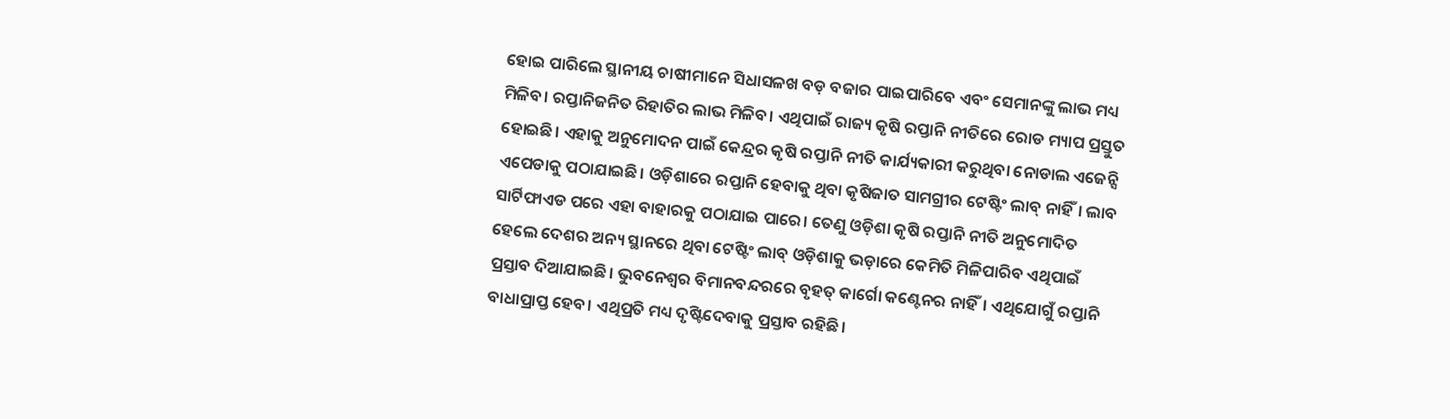ହୋଇ ପାରିଲେ ସ୍ଥାନୀୟ ଚାଷୀମାନେ ସିଧାସଳଖ ବଡ଼ ବଜାର ପାଇପାରିବେ ଏବଂ ସେମାନଙ୍କୁ ଲାଭ ମଧ୍ୟ ମିଳିବ। ରପ୍ତାନିଜନିତ ରିହାତିର ଲାଭ ମିଳିବ। ଏଥିପାଇଁ ରାଜ୍ୟ କୃଷି ରପ୍ତାନି ନୀତିରେ ରୋଡ ମ୍ୟାପ ପ୍ରସ୍ତୁତ ହୋଇଛି। ଏହାକୁ ଅନୁମୋଦନ ପାଇଁ କେନ୍ଦ୍ରର କୃଷି ରପ୍ତାନି ନୀତି କାର୍ଯ୍ୟକାରୀ କରୁଥିବା ନୋଡାଲ ଏଜେନ୍ସି ଏପେଡାକୁ ପଠାଯାଇଛି। ଓଡ଼ିଶାରେ ରପ୍ତାନି ହେବାକୁ ଥିବା କୃଷିଜାତ ସାମଗ୍ରୀର ଟେଷ୍ଟିଂ ଲାବ୍‌ ନାହିଁ। ଲାବ ସାର୍ଟିଫାଏଡ ପରେ ଏହା ବାହାରକୁ ପଠାଯାଇ ପାରେ। ତେଣୁ ଓଡ଼ିଶା କୃଷି ରପ୍ତାନି ନୀତି ଅନୁମୋଦିତ ହେଲେ ଦେଶର ଅନ୍ୟ ସ୍ଥାନରେ ଥିବା ଟେଷ୍ଟିଂ ଲାବ୍‌ ଓଡ଼ିଶାକୁ ଭଡ଼ାରେ କେମିତି ମିଳିପାରିବ ଏଥିପାଇଁ ପ୍ରସ୍ତାବ ଦିଆଯାଇଛି। ଭୁବନେଶ୍ବର ବିମାନବନ୍ଦରରେ ବୃହତ୍ କ‌ାର୍ଗୋ କଣ୍ଟେନର ନାହିଁ। ଏଥିଯୋଗୁଁ ରପ୍ତାନି ବାଧାପ୍ରାପ୍ତ ହେବ। ଏଥିପ୍ରତି ମଧ୍ୟ ଦୃଷ୍ଟିଦେବାକୁ ପ୍ରସ୍ତାବ ରହିଛି।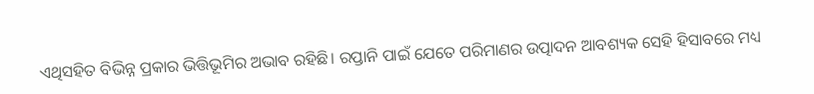ଏଥିସହିତ ବିଭିନ୍ନ ପ୍ରକାର ଭିତ୍ତିଭୂମିର ଅଭାବ ରହିଛି। ରପ୍ତାନି ପାଇଁ ଯେତେ ପରିମାଣର ଉତ୍ପାଦନ ଆବଶ୍ୟକ ସେହି ହିସାବରେ ମଧ୍ୟ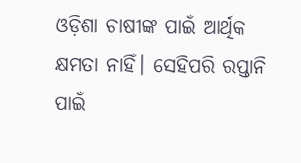ଓଡ଼ିଶା ଚାଷୀଙ୍କ ପାଇଁ ଆର୍ଥିକ କ୍ଷମତା ନାହିଁ। ସେହିପରି ରପ୍ତାନି ପାଇଁ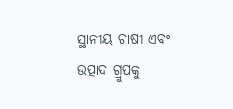ସ୍ଥାନୀୟ ଚାଷୀ ଏବଂ ଉତ୍ପାଦ ଗ୍ରୁପକୁ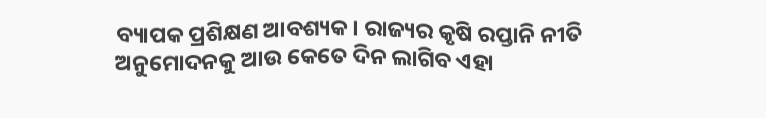ବ୍ୟାପକ ପ୍ରଶିକ୍ଷଣ ଆବଶ୍ୟକ। ରାଜ୍ୟର କୃଷି ରପ୍ତାନି ନୀତି ଅନୁମୋଦନକୁ ଆଉ କେତେ ଦିନ ଲାଗିବ ଏହା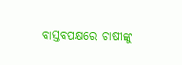ବାସ୍ତବପକ୍ଷରେ ଚାଷୀଙ୍କୁ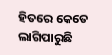ହିତରେ କେତେ ଲାଗିପାରୁଛି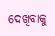ଦେଖିବାକୁ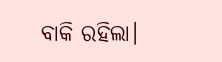ବାକି ରହିଲା।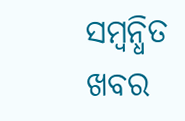ସମ୍ବନ୍ଧିତ ଖବର